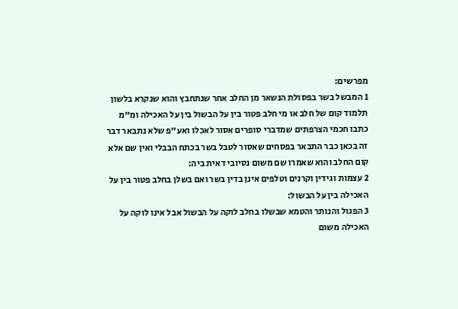מפרשים:
1 המבשל בשר בפסולת הנשאר מן החלב אחר שנתחבץ והוא שנקרא בלשון תלמוד קום של חלב או מי חלב פטור בין על הבשול בין על האכילה ומ"מ כתבו חכמי הצרפתים שמדברי סופרים אסור לאכלו ואע"פ שלא נתבאר דבר זה בכאן כבר התבאר בפסחים שאסור לטבל בשר בכתח הבבלי ואין שם אלא קום החלב והוא שאמרו שם משום נסיובי דאית ביה:
2 עצמות וגידין וקרנים וטלפים אינן בדין בשר ואם בשלן בחלב פטור בין על האכילה בין על הבשול:
3 הפגול והנותר והטמא שבשלו בחלב לוקה על הבשול אבל אינו לוקה על האכילה משום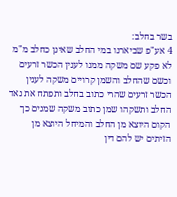בשר בחלב:
4 אע"פ שביארנו במי החלב שאינן כחלב מ"מ לא פקע שם משקה ממנו לענין הכשר זרעים וכשם שהחלב והשמן קרויים משקה לענין הכשר זרעים שהרי כתוב בחלב ותפתח את נאד החלב ותשקהו שמן כתוב משקה שמנים כך הקום היוצא מן החלב והמיחל היוצא מן הזיתים יש להם דין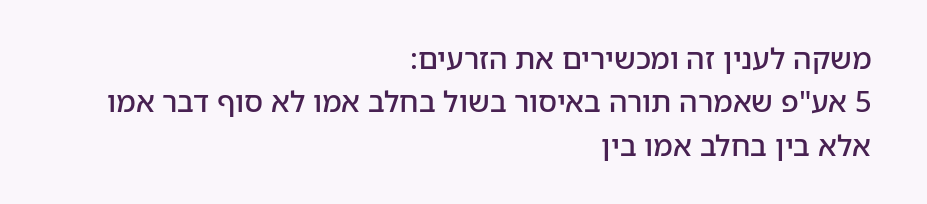משקה לענין זה ומכשירים את הזרעים:
5 אע"פ שאמרה תורה באיסור בשול בחלב אמו לא סוף דבר אמו אלא בין בחלב אמו בין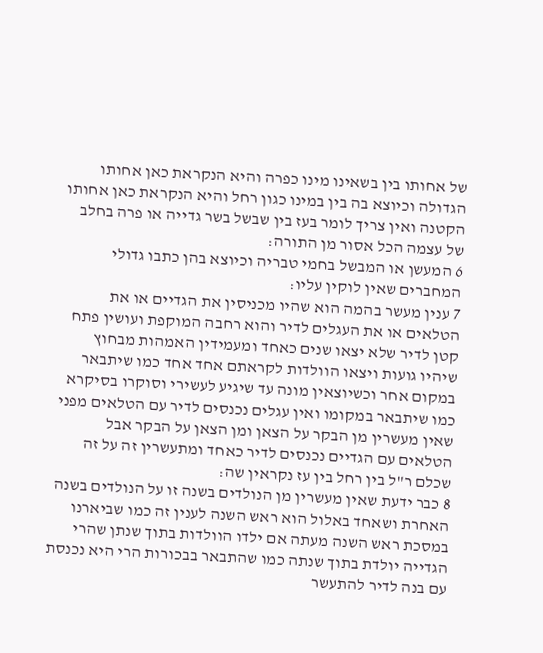של אחותו בין בשאינו מינו כפרה והיא הנקראת כאן אחותו הגדולה וכיוצא בה בין במינו כגון רחל והיא הנקראת כאן אחותו הקטנה ואין צריך לומר בעז בין שבשל בשר גדייה או פרה בחלב של עצמה הכל אסור מן התורה:
6 המעשן או המבשל בחמי טבריה וכיוצא בהן כתבו גדולי המחברים שאין לוקין עליו:
7 ענין מעשר בהמה הוא שהיו מכניסין את הגדיים או את הטלאים או את העגלים לדיר והוא רחבה המוקפת ועושין פתח קטן לדיר שלא יצאו שנים כאחד ומעמידין האמהות מבחוץ שיהיו גועות ויצאו הוולדות לקראתם אחד אחד כמו שיתבאר במקום אחר וכשיוצאין מונה עד שיגיע לעשירי וסוקרו בסיקרא כמו שיתבאר במקומו ואין עגלים נכנסים לדיר עם הטלאים מפני שאין מעשרין מן הבקר על הצאן ומן הצאן על הבקר אבל הטלאים עם הגדיים נכנסים לדיר כאחד ומתעשרין זה על זה שכלם ר"ל בין רחל בין עז נקראין שה:
8 כבר ידעת שאין מעשרין מן הנולדים בשנה זו על הנולדים בשנה האחרת ושאחד באלול הוא ראש השנה לענין זה כמו שביארנו במסכת ראש השנה מעתה אם ילדו הוולדות בתוך שנתן שהרי הגדייה יולדת בתוך שנתה כמו שהתבאר בבכורות הרי היא נכנסת עם בנה לדיר להתעשר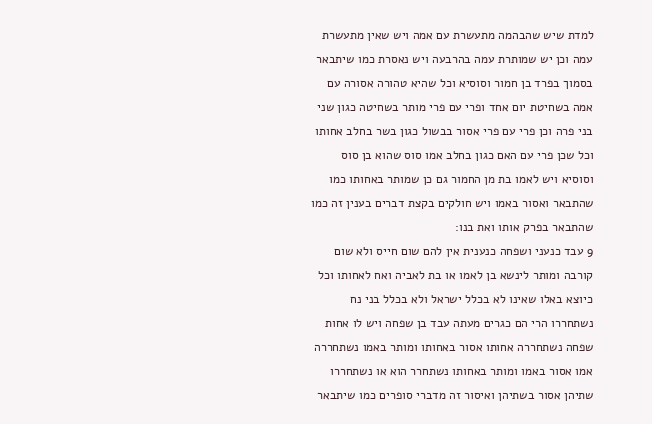למדת שיש שהבהמה מתעשרת עם אמה ויש שאין מתעשרת עמה וכן יש שמותרת עמה בהרבעה ויש נאסרת כמו שיתבאר בסמוך בפרד בן חמור וסוסיא וכל שהיא טהורה אסורה עם אמה בשחיטת יום אחד ופרי עם פרי מותר בשחיטה כגון שני בני פרה וכן פרי עם פרי אסור בבשול כגון בשר בחלב אחותו וכל שכן פרי עם האם כגון בחלב אמו סוס שהוא בן סוס וסוסיא ויש לאמו בת מן החמור גם כן שמותר באחותו כמו שהתבאר ואסור באמו ויש חולקים בקצת דברים בענין זה כמו שהתבאר בפרק אותו ואת בנו:
9 עבד כנעני ושפחה כנענית אין להם שום חייס ולא שום קורבה ומותר לינשא בן לאמו או בת לאביה ואח לאחותו וכל כיוצא באלו שאינו לא בכלל ישראל ולא בכלל בני נח נשתחררו הרי הם כגרים מעתה עבד בן שפחה ויש לו אחות שפחה נשתחררה אחותו אסור באחותו ומותר באמו נשתחררה אמו אסור באמו ומותר באחותו נשתחרר הוא או נשתחררו שתיהן אסור בשתיהן ואיסור זה מדברי סופרים כמו שיתבאר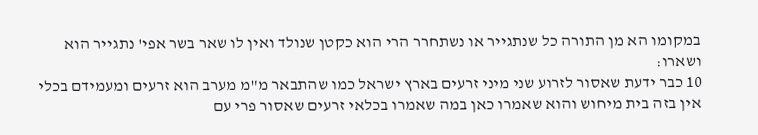במקומו הא מן התורה כל שנתגייר או נשתחרר הרי הוא כקטן שנולד ואין לו שאר בשר אפי' נתגייר הוא ושארו:
10 כבר ידעת שאסור לזרוע שני מיני זרעים בארץ ישראל כמו שהתבאר מ"מ מערב הוא זרעים ומעמידם בכלי אין בזה בית מיחוש והוא שאמרו כאן במה שאמרו בכלאי זרעים שאסור פרי עם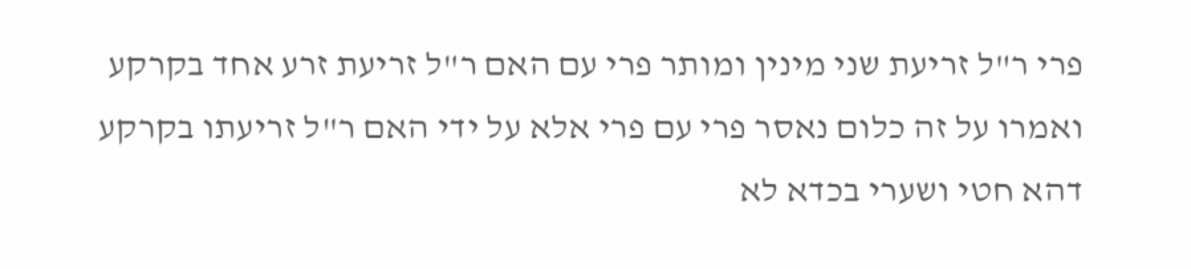פרי ר"ל זריעת שני מינין ומותר פרי עם האם ר"ל זריעת זרע אחד בקרקע ואמרו על זה כלום נאסר פרי עם פרי אלא על ידי האם ר"ל זריעתו בקרקע דהא חטי ושערי בכדא לא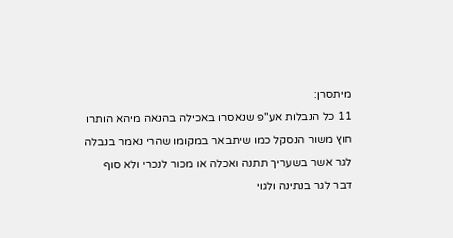מיתסרן:
11 כל הנבלות אע"פ שנאסרו באכילה בהנאה מיהא הותרו חוץ משור הנסקל כמו שיתבאר במקומו שהרי נאמר בנבלה לגר אשר בשעריך תתנה ואכלה או מכור לנכרי ולא סוף דבר לגר בנתינה ולגוי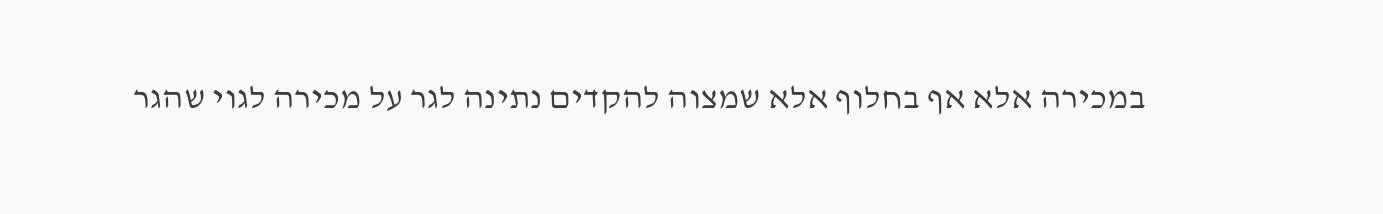במכירה אלא אף בחלוף אלא שמצוה להקדים נתינה לגר על מכירה לגוי שהגר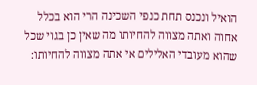הואיל ונכנס תחת כנפי השכינה הרי הוא בכלל אחוה ואתה מצווה להחיותו מה שאין כן בגוי שכל שהוא מעובדי האלילים אי אתה מצווה להחיותו: